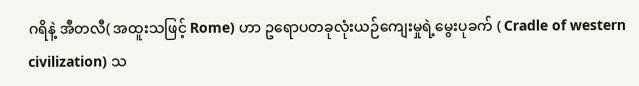ဂရိနဲ့ အီတလီ( အထူးသဖြင့် Rome) ဟာ ဥရောပတခုလုံးယဉ်ကျေးမှုရဲ့မွေးပုခက် ( Cradle of western civilization) သ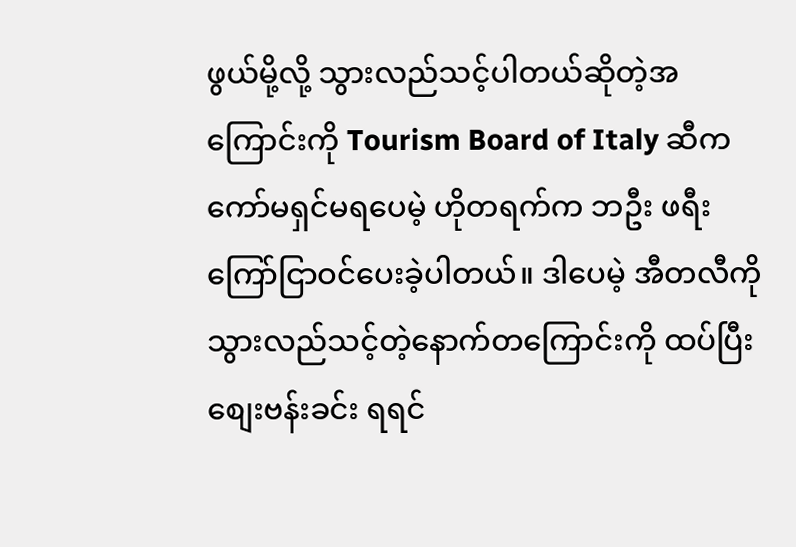ဖွယ်မို့လို့ သွားလည်သင့်ပါတယ်ဆိုတဲ့အကြောင်းကို Tourism Board of Italy ဆီက ကော်မရှင်မရပေမဲ့ ဟိုတရက်က ဘဦး ဖရီး ကြော်ငြာဝင်ပေးခဲ့ပါတယ်။ ဒါပေမဲ့ အီတလီကိုသွားလည်သင့်တဲ့နောက်တကြောင်းကို ထပ်ပြီး စျေးဗန်းခင်း ရရင်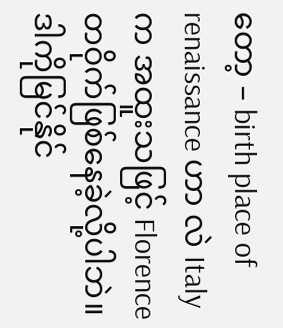တော့ – birth place of renaissance ဟာ လဲ Italy က အထူးသဖြင့် Florence တဝိုက်ဖြစ်နေခဲ့လို့ပါဘဲ။ ဒါကိုမြင်နိုင်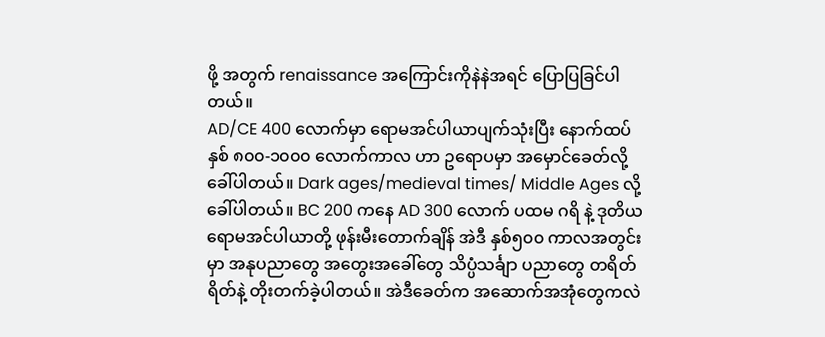ဖို့ အတွက် renaissance အကြောင်းကိုနဲနဲအရင် ပြောပြခြင်ပါတယ်။
AD/CE 400 လောက်မှာ ရောမအင်ပါယာပျက်သုံးပြီး နောက်ထပ် နှစ် ၈၀၀-၁၀၀၀ လောက်ကာလ ဟာ ဥရောပမှာ အမှောင်ခေတ်လို့ခေါ်ပါတယ်။ Dark ages/medieval times/ Middle Ages လို့ခေါ်ပါတယ်။ BC 200 ကနေ AD 300 လောက် ပထမ ဂရိ နဲ့ ဒုတိယ ရောမအင်ပါယာတို့ ဖုန်းမီးတောက်ချိန် အဲဒီ နှစ်၅၀၀ ကာလအတွင်းမှာ အနုပညာတွေ အတွေးအခေါ်တွေ သိပ္ပံသင်္ချာ ပညာတွေ တရိတ်ရိတ်နဲ့ တိုးတက်ခဲ့ပါတယ်။ အဲဒီခေတ်က အဆောက်အအုံတွေကလဲ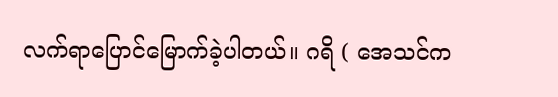လက်ရာပြောင်မြောက်ခဲ့ပါတယ်။ ဂရိ ( အေသင်က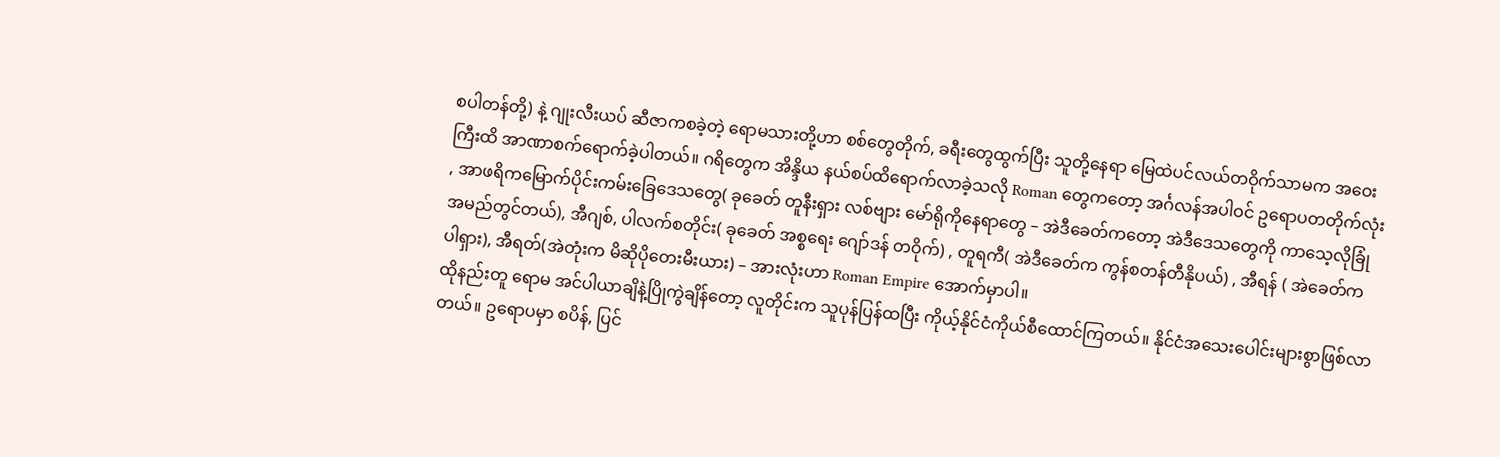စပါတန်တို့) နဲ့ ဂျုးလီးယပ် ဆီဇာကစခဲ့တဲ့ ရောမသားတို့ဟာ စစ်တွေတိုက်, ခရီးတွေထွက်ပြီး သူတို့နေရာ မြေထဲပင်လယ်တဝိုက်သာမက အဝေးကြီးထိ အာဏာစက်ရောက်ခဲ့ပါတယ်။ ဂရိတွေက အိန္ဒိယ နယ်စပ်ထိရောက်လာခဲ့သလို Roman တွေကတော့ အင်္ဂလန်အပါဝင် ဥရောပတတိုက်လုံး , အာဖရိကမြောက်ပိုင်းကမ်းခြေဒေသတွေ( ခုခေတ် တူနီးရှား လစ်ဗျား မော်ရိုကိုနေရာတွေ – အဲဒီခေတ်ကတော့ အဲဒီဒေသတွေကို ကာသေ့လိုခြုံအမည်တွင်တယ်), အီဂျစ်, ပါလက်စတိုင်း( ခုခေတ် အစ္စရေး ဂျော်ဒန် တဝိုက်) , တူရကီ( အဲဒီခေတ်က ကွန်စတန်တီနိုပယ်) , အီရန် ( အဲခေတ်က ပါရှား), အီရတ်(အဲတုံးက မိဆိုပိုတေးမီးယား) – အားလုံးဟာ Roman Empire အောက်မှာပါ။
ထိုနည်းတူ ရောမ အင်ပါယာချိနဲ့ပြိုကွဲချိန်တော့ လူတိုင်းက သူပုန်ပြန်ထပြီး ကိုယ့်နိုင်ငံကိုယ်စီထောင်ကြတယ်။ နိုင်ငံအသေးပေါင်းများစွာဖြစ်လာတယ်။ ဥရောပမှာ စပိန်, ပြင်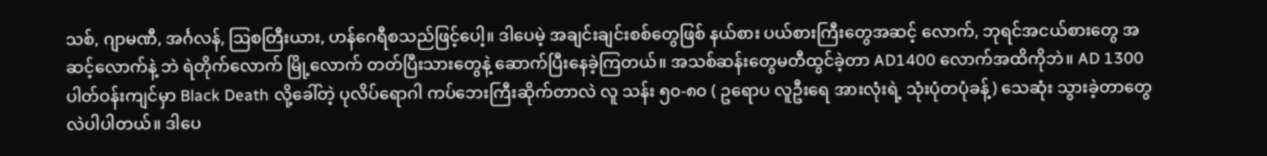သစ်, ဂျာမဏီ, အင်္ဂလန်, ဩစတြီးယား, ဟန်ဂေရီစသည်ဖြင့်ပေါ့။ ဒါပေမဲ့ အချင်းချင်းစစ်တွေဖြစ် နယ်စား ပယ်စားကြီးတွေအဆင့် လောက်, ဘုရင်အငယ်စားတွေ အဆင့်လောက်နဲ့ ဘဲ ရဲတိုက်လောက် မြို့လောက် တတ်ပြီးသားတွေနဲ့ ဆောက်ပြီးနေခဲ့ကြတယ်။ အသစ်ဆန်းတွေမတီထွင်ခဲ့တာ AD1400 လောက်အထိကိုဘဲ။ AD 1300 ပါတ်ဝန်းကျင်မှာ Black Death လို့ခေါ်တဲ့ ပုလိပ်ရောဂါ ကပ်ဘေးကြီးဆိုက်တာလဲ လူ သန်း ၅၀-၈၀ ( ဥရောပ လူဦးရေ အားလုံးရဲ့ သုံးပုံတပုံခန့်) သေဆုံး သွားခဲ့တာတွေလဲပါပါတယ်။ ဒါပေ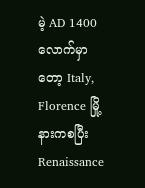မဲ့ AD 1400 လောက်မှာတော့ Italy, Florence မြို့နားကစပြီး Renaissance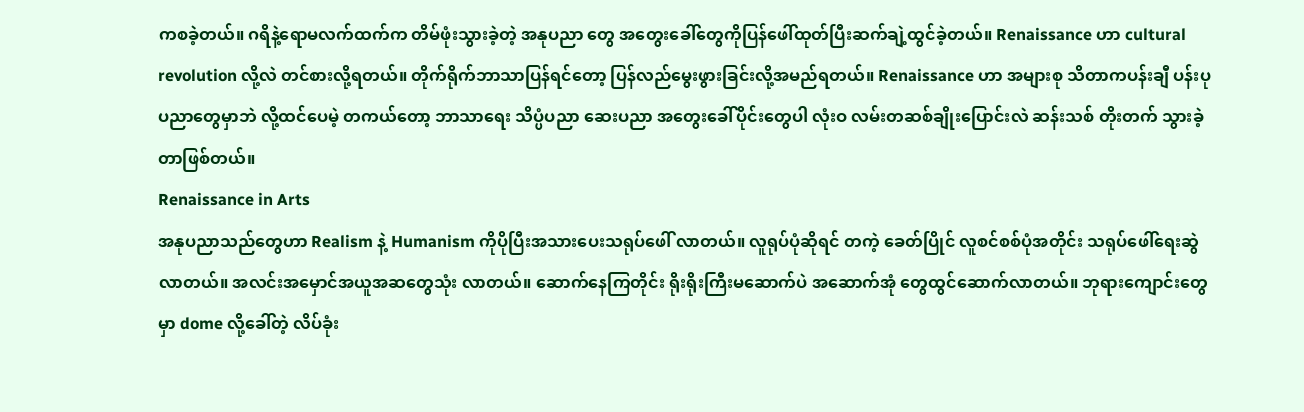ကစခဲ့တယ်။ ဂရိနဲ့ရောမလက်ထက်က တိမ်ဖုံးသွားခဲ့တဲ့ အနုပညာ တွေ အတွေးခေါ်တွေကိုပြန်ဖေါ်ထုတ်ပြီးဆက်ချဲ့ထွင်ခဲ့တယ်။ Renaissance ဟာ cultural revolution လို့လဲ တင်စားလို့ရတယ်။ တိုက်ရိုက်ဘာသာပြန်ရင်တော့ ပြန်လည်မွေးဖွားခြင်းလို့အမည်ရတယ်။ Renaissance ဟာ အများစု သိတာကပန်းချီ ပန်းပုပညာတွေမှာဘဲ လို့ထင်ပေမဲ့ တကယ်တော့ ဘာသာရေး သိပ္ပံပညာ ဆေးပညာ အတွေးခေါ်ပိုင်းတွေပါ လုံးဝ လမ်းတဆစ်ချိုးပြောင်းလဲ ဆန်းသစ် တိုးတက် သွားခဲ့တာဖြစ်တယ်။
Renaissance in Arts
အနုပညာသည်တွေဟာ Realism နဲ့ Humanism ကိုပိုပြီးအသားပေးသရုပ်ဖေါ် လာတယ်။ လူရုပ်ပုံဆိုရင် တကဲ့ ခေတ်ပြိုင် လူစင်စစ်ပုံအတိုင်း သရုပ်ဖေါ်ရေးဆွဲလာတယ်။ အလင်းအမှောင်အယူအဆတွေသုံး လာတယ်။ ဆောက်နေကြတိုင်း ရိုးရိုးကြီးမဆောက်ပဲ အဆောက်အုံ တွေထွင်ဆောက်လာတယ်။ ဘုရားကျောင်းတွေမှာ dome လို့ခေါ်တဲ့ လိပ်ခုံး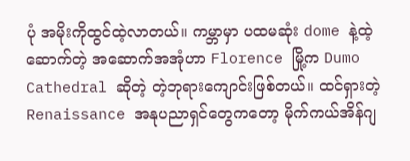ပုံ အမိုးကိုထွင်ထဲ့လာတယ်။ ကမ္ဘာမှာ ပထမဆုံး dome နဲ့ထဲ့ဆောက်တဲ့ အဆောက်အအုံဟာ Florence မြို့က Dumo Cathedral ဆိုတဲ့ တဲ့ဘုရားကျောင်းဖြစ်တယ်။ ထင်ရှားတဲ့ Renaissance အနုပညာရှင်တွေကတော့ မိုက်ကယ်အိန်ဂျ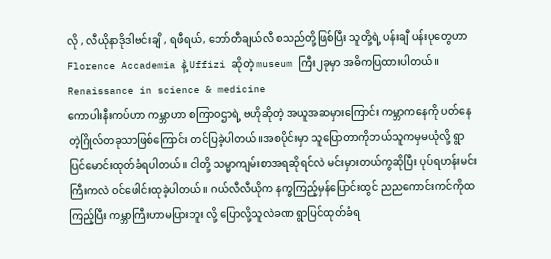လို , လီယိုနာဒိုဒါဗင်းချိ , ရဖီရယ်, ဘော်တီချယ်လီ စသည်တို့ဖြစ်ပြီး သူတို့ရဲ့ ပန်းချီ ပန်းပုတွေဟာ Florence Accademia နဲ့ Uffizi ဆိုတဲ့ museum ကြီး၂ခုမှာ အဓိကပြထားပါတယ်။
Renaissance in science & medicine
ကောပါးနီးကပ်ဟာ ကမ္ဘာဟာ စကြာဝဌာရဲ့ ဗဟိုဆိုတဲ့ အယူအဆမှားကြောင်း ကမ္ဘာကနေကို ပတ်နေတဲ့ဂြိုလ်တခုသာဖြစ်ကြောင်း တင်ပြခဲ့ပါတယ်။အစပိုင်းမှာ သူပြောတာကိုဘယ်သူကမှမယုံလို့ ရွာပြင်မောင်းထုတ်ခံရပါတယ်။ ငါတို့ သမ္မာကျမ်းစာအရဆိုရင်လဲ မင်းမှားတယ်ကွဆိုပြီး ပုပ်ရဟန်းမင်းကြီးကလဲ ဝင်ဖေါင်းထုခဲ့ပါတယ်။ ဂယ်လီလီယိုက နက္ခကြည့်မှန်ပြောင်းထွင် ညညကောင်းကင်ကိုထကြည့်ပြီး ကမ္ဘာကြီးဟာမပြားဘူး လို့ ပြောလို့သူလဲခဏ ရွာပြင်ထုတ်ခံရ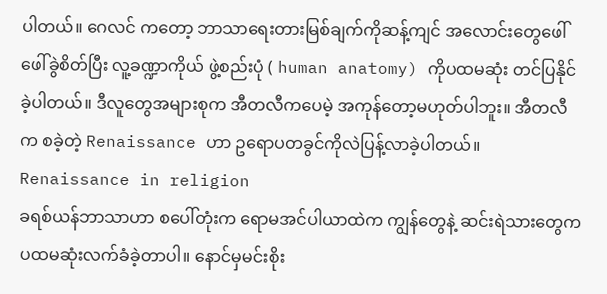ပါတယ်။ ဂေလင် ကတော့ ဘာသာရေးတားမြစ်ချက်ကိုဆန့်ကျင် အလောင်းတွေဖေါ်ဖေါ်ခွဲစိတ်ပြီး လူ့ခဏ္ဍာကိုယ် ဖွဲ့စည်းပုံ ( human anatomy) ကိုပထမဆုံး တင်ပြနိုင်ခဲ့ပါတယ်။ ဒီလူတွေအများစုက အီတလီကပေမဲ့ အကုန်တော့မဟုတ်ပါဘူး။ အီတလီက စခဲ့တဲ့ Renaissance ဟာ ဥရောပတခွင်ကိုလဲပြန့်လာခဲ့ပါတယ်။
Renaissance in religion
ခရစ်ယန်ဘာသာဟာ စပေါ်တုံးက ရောမအင်ပါယာထဲက ကျွန်တွေနဲ့ ဆင်းရဲသားတွေက ပထမဆုံးလက်ခံခဲ့တာပါ။ နောင်မှမင်းစိုး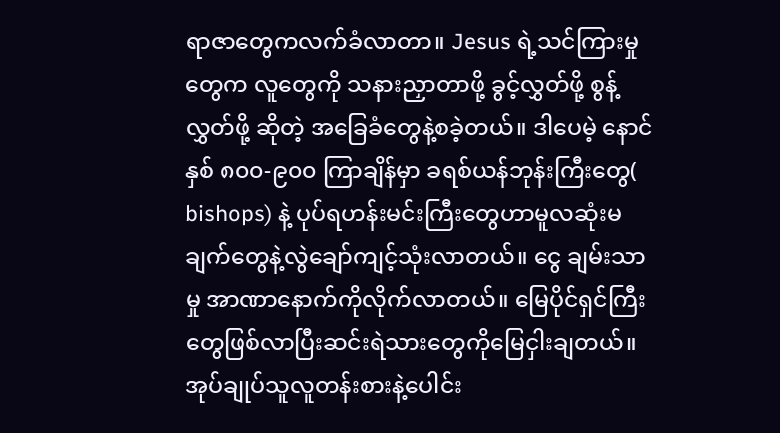ရာဇာတွေကလက်ခံလာတာ။ Jesus ရဲ့သင်ကြားမှုတွေက လူတွေကို သနားညှာတာဖို့ ခွင့်လွှတ်ဖို့ စွန့်လွှတ်ဖို့ ဆိုတဲ့ အခြေခံတွေနဲ့စခဲ့တယ်။ ဒါပေမဲ့ နောင်နှစ် ၈၀၀-၉၀၀ ကြာချိန်မှာ ခရစ်ယန်ဘုန်းကြီးတွေ( bishops) နဲ့ ပုပ်ရဟန်းမင်းကြီးတွေဟာမူလဆုံးမချက်တွေနဲ့လွဲချော်ကျင့်သုံးလာတယ်။ ငွေ ချမ်းသာမှု အာဏာနောက်ကိုလိုက်လာတယ်။ မြေပိုင်ရှင်ကြီးတွေဖြစ်လာပြီးဆင်းရဲသားတွေကိုမြေငှါးချတယ်။ အုပ်ချုပ်သူလူတန်းစားနဲ့ပေါင်း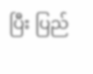ပြီး ပြည်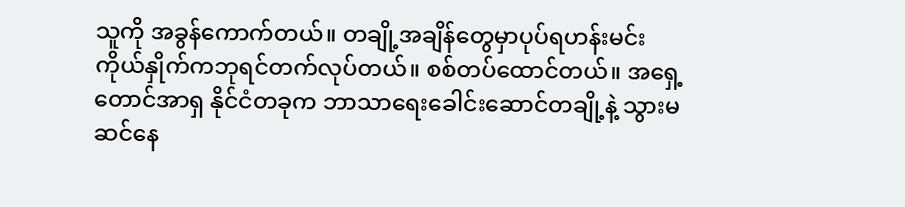သူကို အခွန်ကောက်တယ်။ တချို့အချိန်တွေမှာပုပ်ရဟန်းမင်းကိုယ်နှိုက်ကဘုရင်တက်လုပ်တယ်။ စစ်တပ်ထောင်တယ်။ အရှေ့တောင်အာရှ နိုင်ငံတခုက ဘာသာရေးခေါင်းဆောင်တချို့နဲ့ သွားမဆင်နေ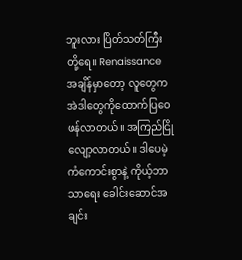ဘူးလား ပြိတ်သတ်ကြီးတို့ရေ။ Renaissance အချိန်မှာတော့ လူတွေက အဲဒါတွေကိုထောက်ပြဝေဖန်လာတယ်။ အကြည်ငြိုလျော့လာတယ်။ ဒါပေမဲ့ ကံကောင်းစွာနဲ့ ကိုယ့်ဘာသာရေး ခေါင်းဆောင်အချင်း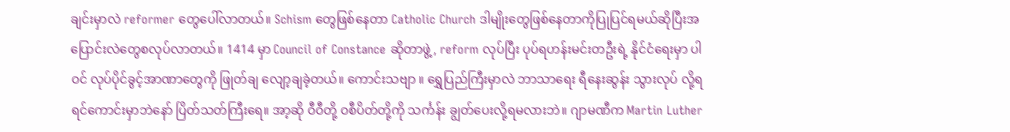ချင်းမှာလဲ reformer တွေပေါ်လာတယ်။ Schism တွေဖြစ်နေတာ Catholic Church ဒါမျိုးတွေဖြစ်နေတာကိုပြုပြင်ရမယ်ဆိုပြီးအပြောင်းလဲတွေစလုပ်လာတယ်။ 1414 မှာ Council of Constance ဆိုတာဖွဲ့, reform လုပ်ပြီး ပုပ်ရဟန်းမင်းတဦးရဲ့ နိုင်ငံရေးမှာ ပါဝင် လုပ်ပိုင်ခွင့်အာဏာတွေကို ဖြုတ်ချ လျော့ချခဲ့တယ်။ ကောင်းသဗျာ ။ ရွှေပြည်ကြီးမှာလဲ ဘာသာရေး ရီနေးဆွန်း သွားလုပ် လို့ရရင်ကောင်းမှာဘဲနော် ပြိတ်သတ်ကြီးရေ။ အာ့ဆို ဝီဝီတို့ ဝစီပိတ်တို့ကို သင်္ကန်း ချွတ်ပေးလို့ရမလားဘဲ။ ဂျာမဏီက Martin Luther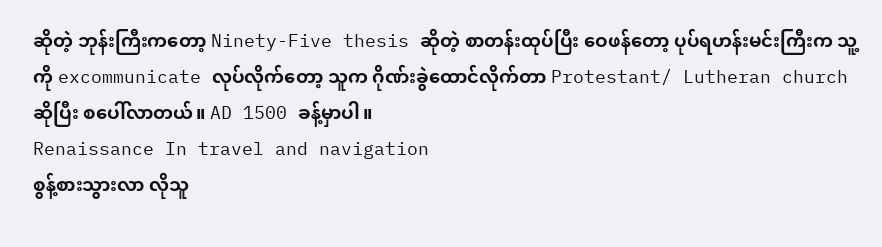ဆိုတဲ့ ဘုန်းကြီးကတော့ Ninety-Five thesis ဆိုတဲ့ စာတန်းထုပ်ပြီး ဝေဖန်တော့ ပုပ်ရဟန်းမင်းကြီးက သူ့ကို excommunicate လုပ်လိုက်တော့ သူက ဂိုဏ်းခွဲထောင်လိုက်တာ Protestant/ Lutheran church ဆိုပြီး စပေါ်လာတယ်။ AD 1500 ခန့်မှာပါ။
Renaissance In travel and navigation
စွန့်စားသွားလာ လိုသူ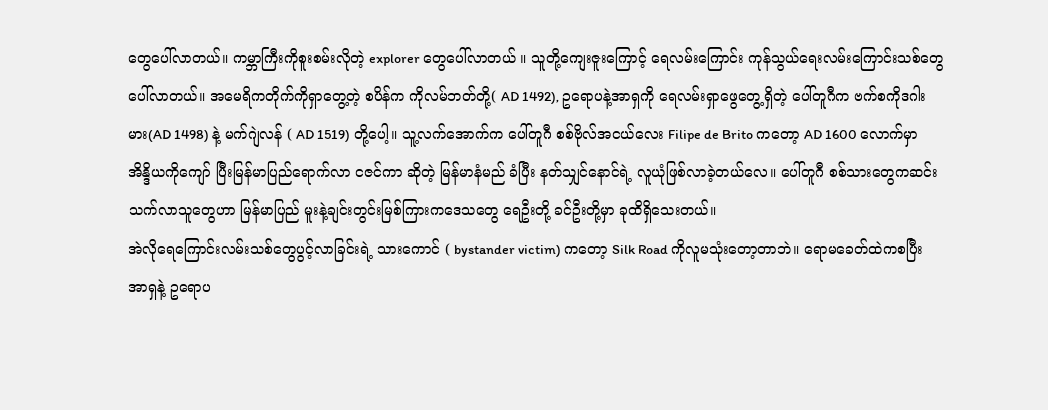တွေပေါ်လာတယ်။ ကမ္ဘာကြီးကိုစူးစမ်းလိုတဲ့ explorer တွေပေါ်လာတယ် ။ သူတို့ကျေးဇူးကြောင့် ရေလမ်းကြောင်း ကုန်သွယ်ရေးလမ်းကြောင်းသစ်တွေပေါ်လာတယ်။ အမေရိကတိုက်ကိုရှာတွေ့တဲ့ စပိန်က ကိုလမ်ဘတ်တို့( AD 1492), ဥရောပနဲ့အာရှကို ရေလမ်းရှာဖွေတွေ့ရှိတဲ့ ပေါ်တူဂီက ဗက်စကိုဒဂါးမား(AD 1498) နဲ့ မက်ဂျဲလန် ( AD 1519) တို့ပေါ့။ သူ့လက်အောက်က ပေါ်တူဂီ စစ်ဗိုလ်အငယ်လေး Filipe de Brito ကတော့ AD 1600 လောက်မှာ အိန္ဒိယကိုကျော် ပြီးမြန်မာပြည်ရောက်လာ ငဇင်ကာ ဆိုတဲ့ မြန်မာနံမည် ခံပြီး နတ်သျှင်နောင်ရဲ့ လူယုံဖြစ်လာခဲ့တယ်လေ။ ပေါ်တူဂီ စစ်သားတွေကဆင်းသက်လာသူတွေဟာ မြန်မာပြည် မူးနဲ့ချင်းတွင်းမြစ်ကြားကဒေသတွေ ရေဦးတို့ ခင်ဦးတို့မှာ ခုထိရှိသေးတယ်။
အဲလိုရေကြောင်းလမ်းသစ်တွေပွင့်လာခြင်းရဲ့ သားကောင် ( bystander victim) ကတော့ Silk Road ကိုလူမသုံးတော့တာဘဲ။ ရောမခေတ်ထဲကစပြီး အာရှနဲ့ ဥရောပ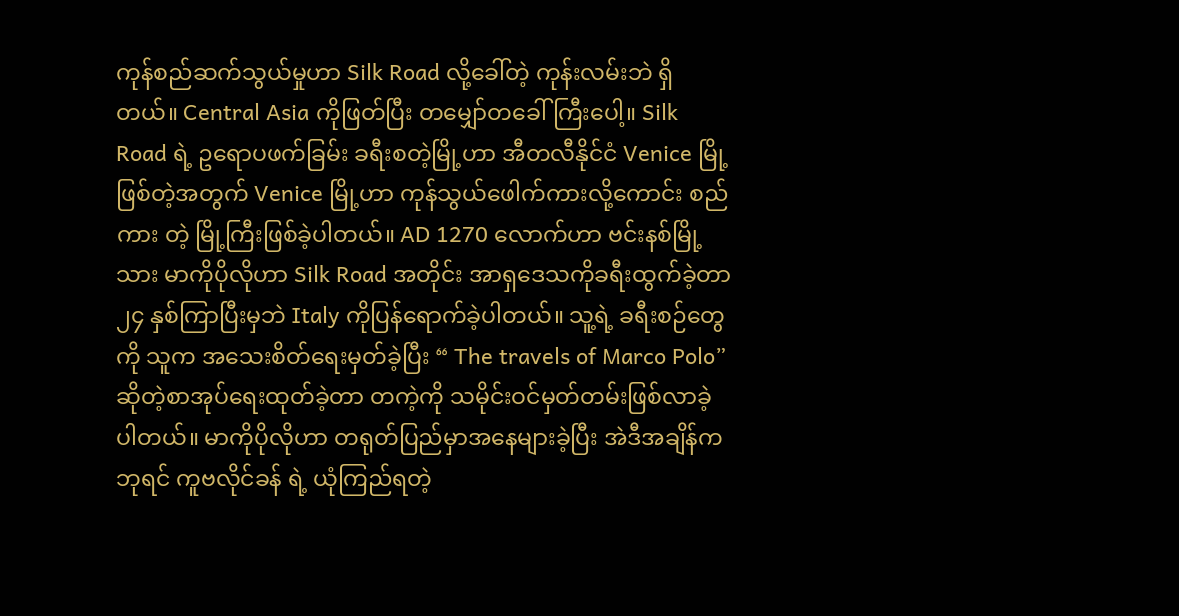ကုန်စည်ဆက်သွယ်မှုဟာ Silk Road လို့ခေါ်တဲ့ ကုန်းလမ်းဘဲ ရှိတယ်။ Central Asia ကိုဖြတ်ပြီး တမျှော်တခေါ်ကြီးပေါ့။ Silk Road ရဲ့ ဥရောပဖက်ခြမ်း ခရီးစတဲ့မြို့ဟာ အီတလီနိုင်ငံ Venice မြို့ဖြစ်တဲ့အတွက် Venice မြို့ဟာ ကုန်သွယ်ဖေါက်ကားလို့ကောင်း စည်ကား တဲ့ မြို့ကြီးဖြစ်ခဲ့ပါတယ်။ AD 1270 လောက်ဟာ ဗင်းနစ်မြို့သား မာကိုပိုလိုဟာ Silk Road အတိုင်း အာရှဒေသကိုခရီးထွက်ခဲ့တာ ၂၄ နှစ်ကြာပြီးမှဘဲ Italy ကိုပြန်ရောက်ခဲ့ပါတယ်။ သူ့ရဲ့ ခရီးစဉ်တွေကို သူက အသေးစိတ်ရေးမှတ်ခဲ့ပြီး “ The travels of Marco Polo” ဆိုတဲ့စာအုပ်ရေးထုတ်ခဲ့တာ တကဲ့ကို သမိုင်းဝင်မှတ်တမ်းဖြစ်လာခဲ့ပါတယ်။ မာကိုပိုလိုဟာ တရုတ်ပြည်မှာအနေများခဲ့ပြီး အဲဒီအချိန်ကဘုရင် ကူဗလိုင်ခန် ရဲ့ ယုံကြည်ရတဲ့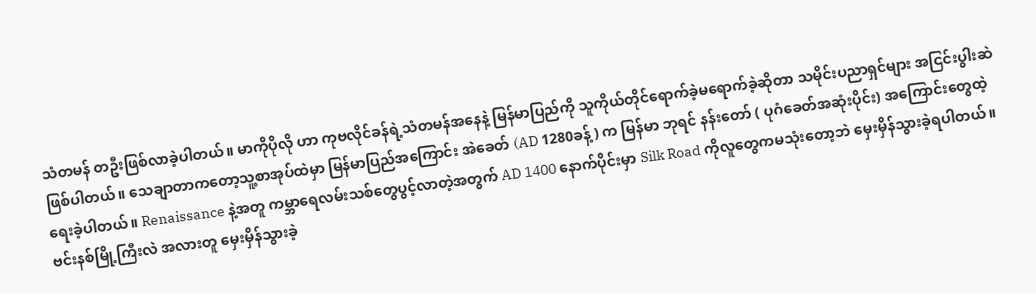သံတမန် တဦးဖြစ်လာခဲ့ပါတယ်။ မာကိုပိုလို ဟာ ကုဗလိုင်ခန်ရဲ့သံတမန်အနေနဲ့ မြန်မာပြည်ကို သူကိုယ်တိုင်ရောက်ခဲ့မရောက်ခဲ့ဆိုတာ သမိုင်းပညာရှင်များ အငြင်းပွါးဆဲဖြစ်ပါတယ်။ သေချာတာကတော့သူ့စာအုပ်ထဲမှာ မြန်မာပြည်အကြောင်း အဲခေတ် (AD 1280ခန့်) က မြန်မာ ဘုရင် နန်းတော် ( ပုဂံခေတ်အဆုံးပိုင်း) အကြောင်းတွေထဲ့ရေးခဲ့ပါတယ်။ Renaissance နဲ့အတူ ကမ္ဘာရေလမ်းသစ်တွေပွင့်လာတဲ့အတွက် AD 1400 နောက်ပိုင်းမှာ Silk Road ကိုလူတွေကမသုံးတော့ဘဲ မှေးမှိန်သွားခဲ့ရပါတယ်။ ဗင်းနစ်မြို့ကြီးလဲ အလားတူ မှေးမှိန်သွားခဲ့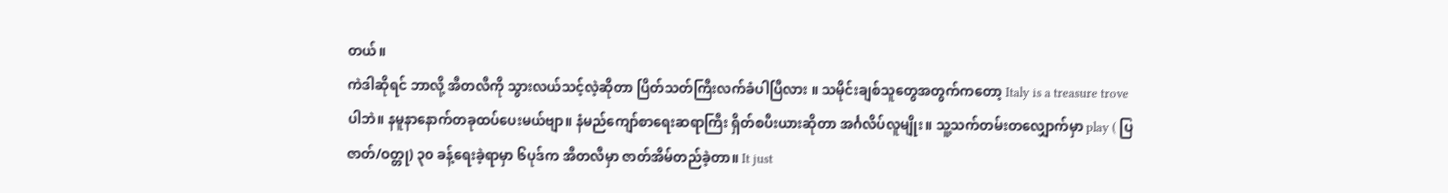တယ်။
ကဲဒါဆိုရင် ဘာလို့ အီတလီကို သွားလယ်သင့်လဲ့ဆိုတာ ပြိတ်သတ်ကြီးလက်ခံပါပြီလား ။ သမိုင်းချစ်သူတွေအတွက်ကတော့ Italy is a treasure trove ပါဘဲ။ နမူနာနောက်တခုထပ်ပေးမယ်ဗျာ။ နံမည်ကျော်စာရေးဆရာကြီး ရှိတ်စပီးယားဆိုတာ အင်္ဂလိပ်လူမျိုး။ သူ့သက်တမ်းတလျှောက်မှာ play ( ပြဇာတ်/ဝတ္တု) ၃၀ ခန့်ရေးခဲ့ရာမှာ ၆ပုဒ်က အီတလီမှာ ဇာတ်အိမ်တည်ခဲ့တာ။ It just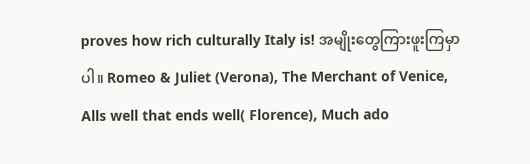proves how rich culturally Italy is! အမျိုးတွေကြားဖူးကြမှာပါ။ Romeo & Juliet (Verona), The Merchant of Venice, Alls well that ends well( Florence), Much ado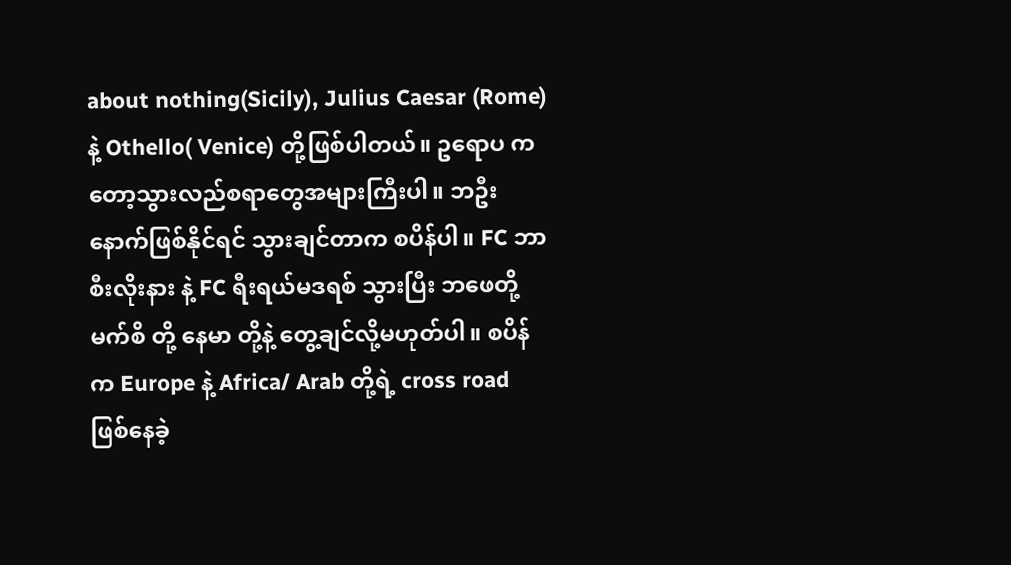about nothing(Sicily), Julius Caesar (Rome) နဲ့ Othello( Venice) တို့ဖြစ်ပါတယ်။ ဥရောပ ကတော့သွားလည်စရာတွေအများကြီးပါ။ ဘဦးနောက်ဖြစ်နိုင်ရင် သွားချင်တာက စပိန်ပါ။ FC ဘာစီးလိုးနား နဲ့ FC ရီးရယ်မဒရစ် သွားပြီး ဘဖေတို့ မက်စိ တို့ နေမာ တို့နဲ့ တွေ့ချင်လို့မဟုတ်ပါ။ စပိန်က Europe နဲ့ Africa/ Arab တို့ရဲ့ cross road ဖြစ်နေခဲ့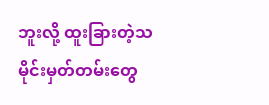ဘူးလို့ ထူးခြားတဲ့သမိုင်းမှတ်တမ်းတွေ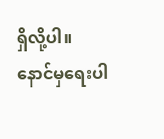ရှိလို့ပါ။ နောင်မှရေးပါ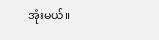အုံးမယ်။